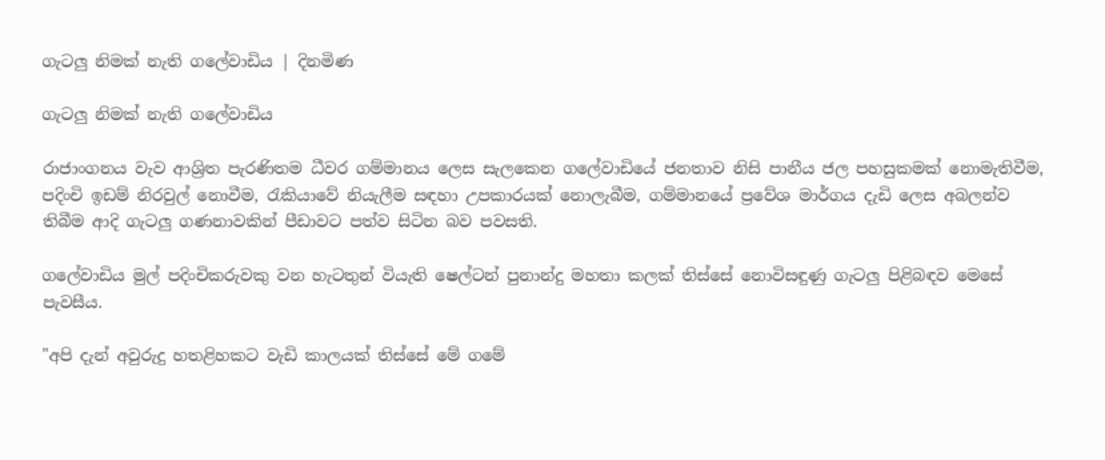ගැටලු නිමක් නැති ගලේවාඩිය | දිනමිණ

ගැටලු නිමක් නැති ගලේවාඩිය

රාජාංගනය වැව ආශ්‍රිත පැරණිතම ධීවර ගම්මානය ලෙස සැලකෙන ගලේවාඩියේ ජනතාව නිසි පානීය ජල පහසුකමක් නොමැතිවීම, පදිංචි ඉඩම් නිරවුල් නොවීම, රැකියාවේ නියැලීම සඳහා උපකාරයක් නොලැබීම, ගම්මානයේ ප්‍රවේශ මාර්ගය දැඩි ලෙස අබලන්ව තිබීම ආදි ගැටලු ගණනාවකින් පීඩාවට පත්ව සිටින බව පවසති.

ගලේවාඩිය මුල් පදිංචිකරුවකු වන හැටතුන් වියැති ෂෙල්ටන් පුනාන්දු මහතා කලක් තිස්සේ නොවිසඳුණු ගැටලු පිළිබඳව මෙසේ පැවසීය.

"අපි දැන් අවුරුදු හතළිහකට වැඩි කාලයක් තිස්සේ මේ ගමේ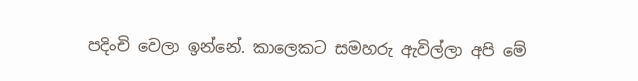පදිංචි වෙලා ඉන්නේ. කාලෙකට සමහරු ඇවිල්ලා අපි මේ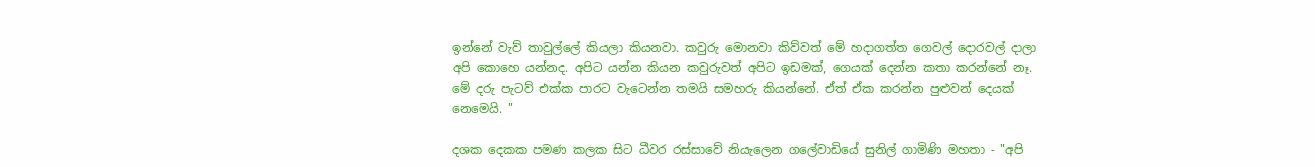ඉන්නේ වැව් තාවුල්ලේ කියලා කියනවා. කවුරු මොනවා කිව්වත් මේ හදාගත්ත ගෙවල් දොරවල් දාලා අපි කොහෙ යන්නද. අපිට යන්න කියන කවුරුවත් අපිට ඉඩමක්, ගෙයක් දෙන්න කතා කරන්නේ නෑ. මේ දරු පැටව් එක්ක පාරට වැටෙන්න තමයි සමහරු කියන්නේ. ඒත් ඒක කරන්න පුළුවන් දෙයක් නෙමෙයි. "

දශක දෙකක පමණ කලක සිට ධීවර රස්සාවේ නියැලෙන ගලේවාඩියේ සුනිල් ගාමිණි මහතා - "අපි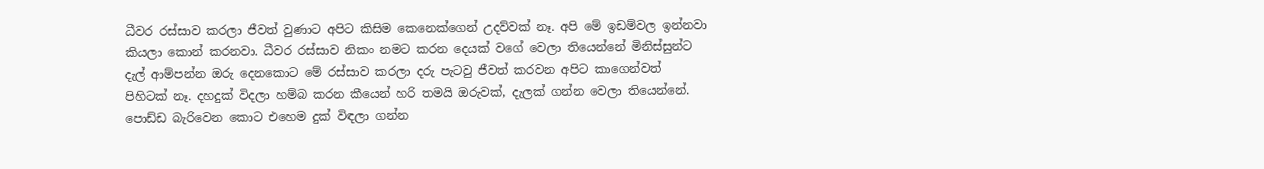ධීවර රස්සාව කරලා ජීවත් වුණාට අපිට කිසිම කෙනෙක්ගෙන් උදව්වක් නෑ. අපි මේ ඉඩම්වල ඉන්නවා කියලා කොන් කරනවා. ධීවර රස්සාව නිකං නමට කරන දෙයක් වගේ වෙලා තියෙන්නේ මිනිස්සුන්ට දැල් ආම්පන්න ඔරු දෙනකොට මේ රස්සාව කරලා දරු පැටවු ජීවත් කරවන අපිට කාගෙන්වත් පිහිටක් නෑ. දහදුක් විදලා හම්බ කරන කීයෙන් හරි තමයි ඔරුවක්, දැලක් ගන්න වෙලා තියෙන්නේ. පොඩ්ඩ බැරිවෙන කොට එහෙම දුක් විඳලා ගන්න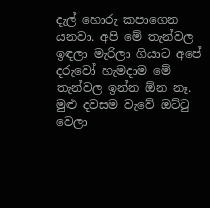දැල් හොරු කපාගෙන යනවා. අපි මේ තැන්වල ඉඳලා මැරිලා ගියාට අපේ දරුවෝ හැමදාම මේ තැන්වල ඉන්න ඕන නෑ. මුළු දවසම වැවේ ඔට්ටු වෙලා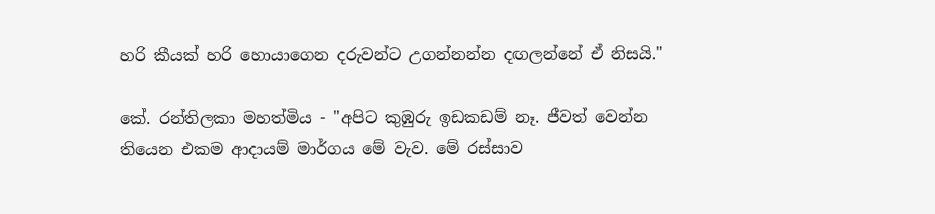හරි කීයක් හරි හොයාගෙන දරුවන්ට උගන්නන්න දඟලන්නේ ඒ නිසයි."

කේ. රන්තිලකා මහත්මිය - "අපිට කුඹුරු ඉඩකඩම් නෑ. ජීවත් වෙන්න තියෙන එකම ආදායම් මාර්ගය මේ වැව. මේ රස්සාව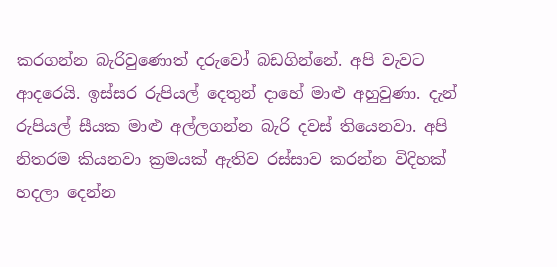කරගන්න බැරිවුණොත් දරුවෝ බඩගින්නේ. අපි වැවට ආදරෙයි. ඉස්සර රුපියල් දෙතුන් දාහේ මාළු අහුවුණා. දැන් රුපියල් සීයක මාළු අල්ලගන්න බැරි දවස් තියෙනවා. අපි නිතරම කියනවා ක්‍රමයක් ඇතිව රස්සාව කරන්න විදිහක් හදලා දෙන්න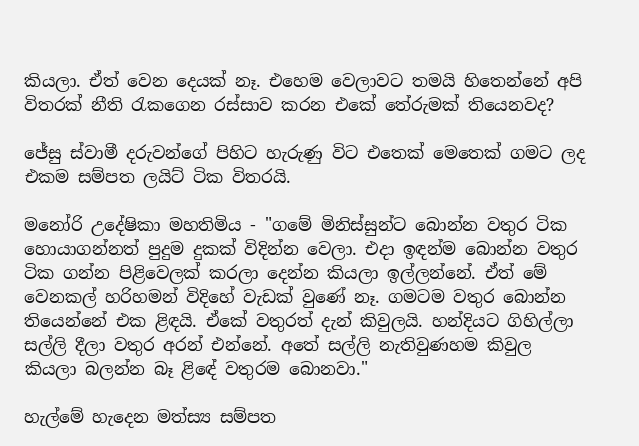කියලා. ඒත් වෙන දෙයක් නෑ. එහෙම වෙලාවට තමයි හිතෙන්නේ අපි විතරක් නීති රැකගෙන රස්සාව කරන එකේ තේරුමක් තියෙනවද?

ජේසු ස්වාමී දරුවන්ගේ පිහිට හැරුණු විට එතෙක් මෙතෙක් ගමට ලද එකම සම්පත ලයිට් ටික විතරයි.

මනෝරි උදේෂිකා මහතිමිය - "ගමේ මිනිස්සුන්ට බොන්න වතුර ටික හොයාගන්නත් පුදුම දුකක් විදින්න වෙලා. එදා ඉඳන්ම බොන්න වතුර ටික ගන්න පිළිවෙලක් කරලා දෙන්න කියලා ඉල්ලන්නේ. ඒත් මේ වෙනකල් හරිහමන් විදිහේ වැඩක් වුණේ නෑ. ගමටම වතුර බොන්න තියෙන්නේ එක ළිඳයි. ඒකේ වතුරත් දැන් කිවුලයි. හන්දියට ගිහිල්ලා සල්ලි දීලා වතුර අරන් එන්නේ. අතේ සල්ලි නැතිවුණහම කිවුල කියලා බලන්න බෑ ළිඳේ වතුරම බොනවා."

හැල්මේ හැදෙන මත්ස්‍ය සම්පත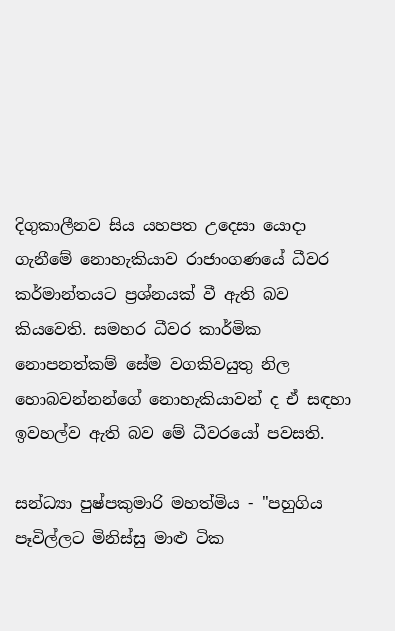දිගුකාලීනව සිය යහපත උදෙසා යොදා ගැනීමේ නොහැකියාව රාජාංගණයේ ධීවර කර්මාන්තයට ප්‍රශ්නයක් වී ඇති බව කියවෙති. සමහර ධීවර කාර්මික නොපනත්කම් සේම වගකිවයුතු නිල හොබවන්නන්ගේ නොහැකියාවන් ද ඒ සඳහා ඉවහල්ව ඇති බව මේ ධීවරයෝ පවසති.

සන්ධ්‍යා පුෂ්පකුමාරි මහත්මිය - "පහුගිය පෑවිල්ලට මිනිස්සු මාළු ටික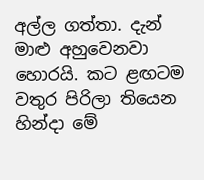අල්ල ගත්තා. දැන් මාළු අහුවෙනවා හොරයි. කට ළඟටම වතුර පිරිලා තියෙන හින්දා මේ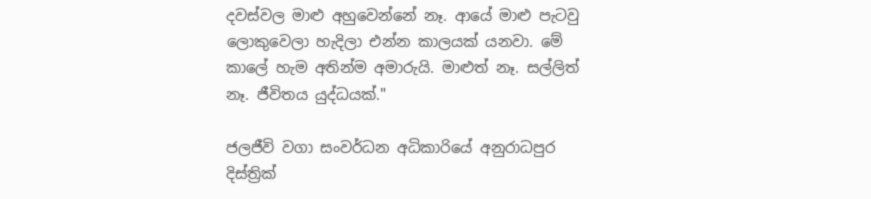දවස්වල මාළු අහුවෙන්නේ නෑ. ආයේ මාළු පැටවු ලොකුවෙලා හැදිලා එන්න කාලයක් යනවා. මේ කාලේ හැම අතින්ම අමාරුයි. මාළුත් නෑ. සල්ලිත් නෑ. ජීවිතය යුද්ධයක්."

ජලජීවි වගා සංවර්ධන අධිකාරියේ අනුරාධපුර දිස්ත්‍රික්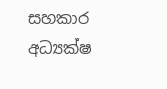සහකාර අධ්‍යක්ෂ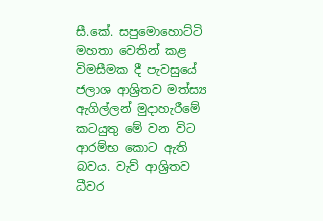සී.කේ. සපුමොහොට්ටි මහතා වෙතින් කළ විමසීමක දී පැවසුයේ ජලාශ ආශ්‍රිතව මත්ස්‍ය ඇගිල්ලන් මුදාහැරීමේ කටයුතු මේ වන විට ආරම්භ කොට ඇති බවය. වැව් ආශ්‍රිතව ධීවර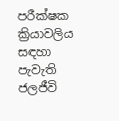පරීක්ෂක ක්‍රියාවලිය සඳහා පැවැති ජලජීවි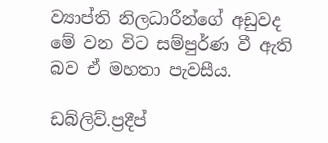ව්‍යාප්ති නිලධාරීන්ගේ අඩුවද මේ වන විට සම්පුර්ණ වී ඇති බව ඒ මහතා පැවසීය.

ඩබ්ලිව්.ප්‍රදීප්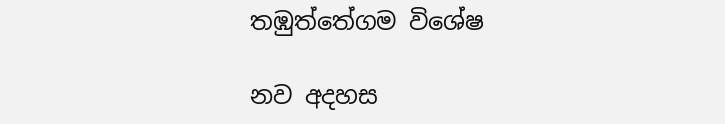තඹුත්තේගම විශේෂ

නව අදහස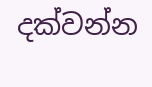දක්වන්න